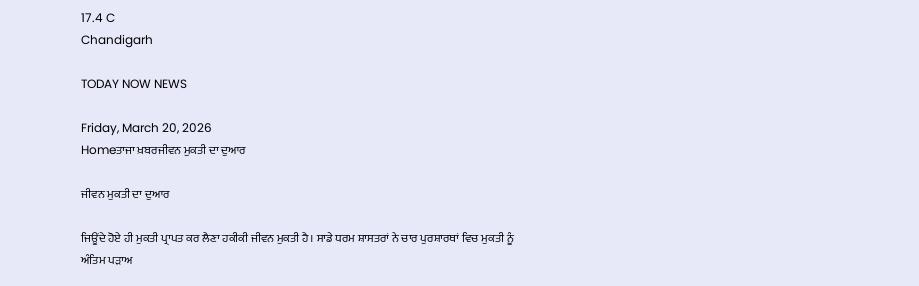17.4 C
Chandigarh

TODAY NOW NEWS

Friday, March 20, 2026
Homeਤਾਜਾ ਖ਼ਬਰਜੀਵਨ ਮੁਕਤੀ ਦਾ ਦੁਆਰ

ਜੀਵਨ ਮੁਕਤੀ ਦਾ ਦੁਆਰ

ਜਿਊਂਦੇ ਹੋਏ ਹੀ ਮੁਕਤੀ ਪ੍ਰਾਪਤ ਕਰ ਲੈਣਾ ਹਕੀਕੀ ਜੀਵਨ ਮੁਕਤੀ ਹੈ। ਸਾਡੇ ਧਰਮ ਸ਼ਾਸਤਰਾਂ ਨੇ ਚਾਰ ਪੁਰਸ਼ਾਰਥਾਂ ਵਿਚ ਮੁਕਤੀ ਨੂੰ ਅੰਤਿਮ ਪੜਾਅ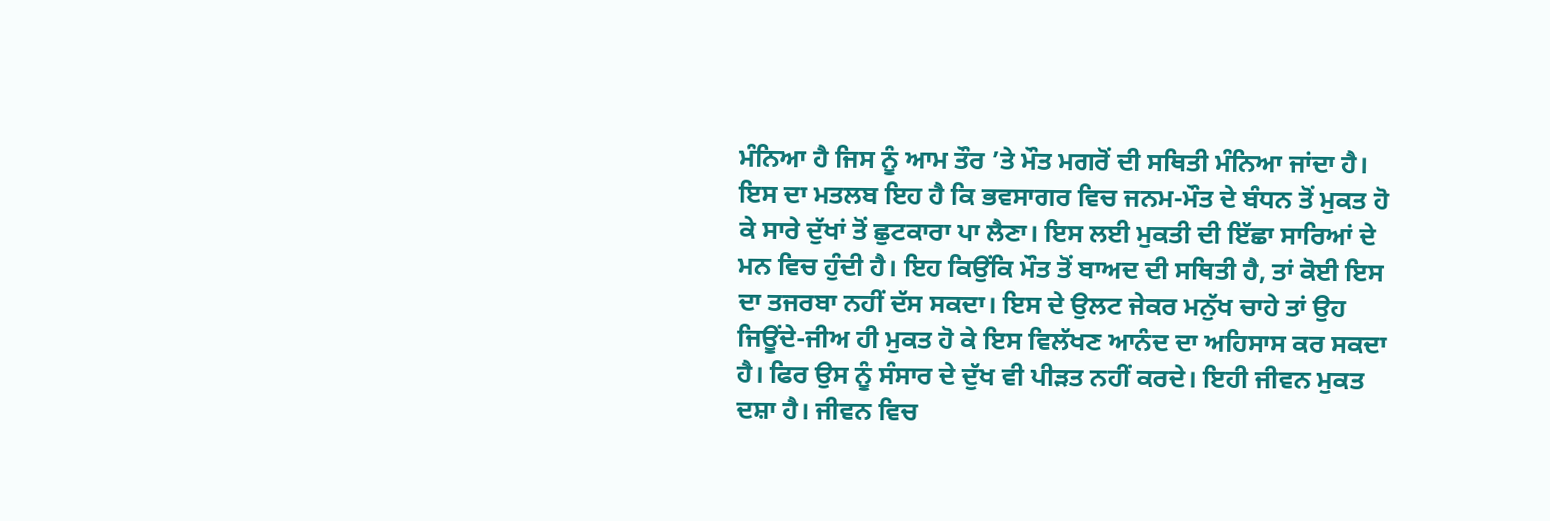ਮੰਨਿਆ ਹੈ ਜਿਸ ਨੂੰ ਆਮ ਤੌਰ ’ਤੇ ਮੌਤ ਮਗਰੋਂ ਦੀ ਸਥਿਤੀ ਮੰਨਿਆ ਜਾਂਦਾ ਹੈ। ਇਸ ਦਾ ਮਤਲਬ ਇਹ ਹੈ ਕਿ ਭਵਸਾਗਰ ਵਿਚ ਜਨਮ-ਮੌਤ ਦੇ ਬੰਧਨ ਤੋਂ ਮੁਕਤ ਹੋ ਕੇ ਸਾਰੇ ਦੁੱਖਾਂ ਤੋਂ ਛੁਟਕਾਰਾ ਪਾ ਲੈਣਾ। ਇਸ ਲਈ ਮੁਕਤੀ ਦੀ ਇੱਛਾ ਸਾਰਿਆਂ ਦੇ ਮਨ ਵਿਚ ਹੁੰਦੀ ਹੈ। ਇਹ ਕਿਉਂਕਿ ਮੌਤ ਤੋਂ ਬਾਅਦ ਦੀ ਸਥਿਤੀ ਹੈ, ਤਾਂ ਕੋਈ ਇਸ ਦਾ ਤਜਰਬਾ ਨਹੀਂ ਦੱਸ ਸਕਦਾ। ਇਸ ਦੇ ਉਲਟ ਜੇਕਰ ਮਨੁੱਖ ਚਾਹੇ ਤਾਂ ਉਹ ਜਿਊਂਦੇ-ਜੀਅ ਹੀ ਮੁਕਤ ਹੋ ਕੇ ਇਸ ਵਿਲੱਖਣ ਆਨੰਦ ਦਾ ਅਹਿਸਾਸ ਕਰ ਸਕਦਾ ਹੈ। ਫਿਰ ਉਸ ਨੂੰ ਸੰਸਾਰ ਦੇ ਦੁੱਖ ਵੀ ਪੀੜਤ ਨਹੀਂ ਕਰਦੇ। ਇਹੀ ਜੀਵਨ ਮੁਕਤ ਦਸ਼ਾ ਹੈ। ਜੀਵਨ ਵਿਚ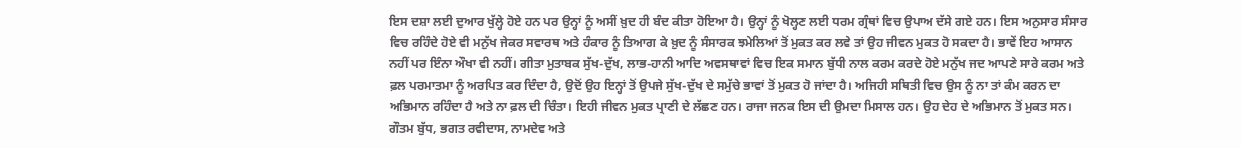ਇਸ ਦਸ਼ਾ ਲਈ ਦੁਆਰ ਖੁੱਲ੍ਹੇ ਹੋਏ ਹਨ ਪਰ ਉਨ੍ਹਾਂ ਨੂੰ ਅਸੀਂ ਖ਼ੁਦ ਹੀ ਬੰਦ ਕੀਤਾ ਹੋਇਆ ਹੈ। ਉਨ੍ਹਾਂ ਨੂੰ ਖੋਲ੍ਹਣ ਲਈ ਧਰਮ ਗ੍ਰੰਥਾਂ ਵਿਚ ਉਪਾਅ ਦੱਸੇ ਗਏ ਹਨ। ਇਸ ਅਨੁਸਾਰ ਸੰਸਾਰ ਵਿਚ ਰਹਿੰਦੇ ਹੋਏ ਵੀ ਮਨੁੱਖ ਜੇਕਰ ਸਵਾਰਥ ਅਤੇ ਹੰਕਾਰ ਨੂੰ ਤਿਆਗ ਕੇ ਖ਼ੁਦ ਨੂੰ ਸੰਸਾਰਕ ਝਮੇਲਿਆਂ ਤੋਂ ਮੁਕਤ ਕਰ ਲਵੇ ਤਾਂ ਉਹ ਜੀਵਨ ਮੁਕਤ ਹੋ ਸਕਦਾ ਹੈ। ਭਾਵੇਂ ਇਹ ਆਸਾਨ ਨਹੀਂ ਪਰ ਇੰਨਾ ਔਖਾ ਵੀ ਨਹੀਂ। ਗੀਤਾ ਮੁਤਾਬਕ ਸੁੱਖ-ਦੁੱਖ, ਲਾਭ-ਹਾਨੀ ਆਦਿ ਅਵਸਥਾਵਾਂ ਵਿਚ ਇਕ ਸਮਾਨ ਬੁੱਧੀ ਨਾਲ ਕਰਮ ਕਰਦੇ ਹੋਏ ਮਨੁੱਖ ਜਦ ਆਪਣੇ ਸਾਰੇ ਕਰਮ ਅਤੇ ਫ਼ਲ ਪਰਮਾਤਮਾ ਨੂੰ ਅਰਪਿਤ ਕਰ ਦਿੰਦਾ ਹੈ, ਉਦੋਂ ਉਹ ਇਨ੍ਹਾਂ ਤੋਂ ਉਪਜੇ ਸੁੱਖ-ਦੁੱਖ ਦੇ ਸਮੁੱਚੇ ਭਾਵਾਂ ਤੋਂ ਮੁਕਤ ਹੋ ਜਾਂਦਾ ਹੈ। ਅਜਿਹੀ ਸਥਿਤੀ ਵਿਚ ਉਸ ਨੂੰ ਨਾ ਤਾਂ ਕੰਮ ਕਰਨ ਦਾ ਅਭਿਮਾਨ ਰਹਿੰਦਾ ਹੈ ਅਤੇ ਨਾ ਫ਼ਲ ਦੀ ਚਿੰਤਾ। ਇਹੀ ਜੀਵਨ ਮੁਕਤ ਪ੍ਰਾਣੀ ਦੇ ਲੱਛਣ ਹਨ। ਰਾਜਾ ਜਨਕ ਇਸ ਦੀ ਉਮਦਾ ਮਿਸਾਲ ਹਨ। ਉਹ ਦੇਹ ਦੇ ਅਭਿਮਾਨ ਤੋਂ ਮੁਕਤ ਸਨ। ਗੌਤਮ ਬੁੱਧ, ਭਗਤ ਰਵੀਦਾਸ, ਨਾਮਦੇਵ ਅਤੇ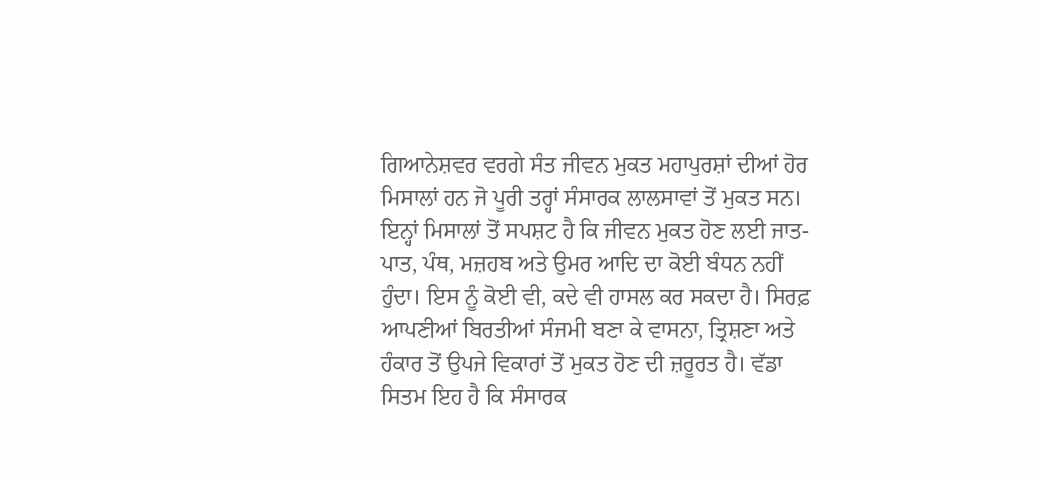ਗਿਆਨੇਸ਼ਵਰ ਵਰਗੇ ਸੰਤ ਜੀਵਨ ਮੁਕਤ ਮਹਾਪੁਰਸ਼ਾਂ ਦੀਆਂ ਹੋਰ ਮਿਸਾਲਾਂ ਹਨ ਜੋ ਪੂਰੀ ਤਰ੍ਹਾਂ ਸੰਸਾਰਕ ਲਾਲਸਾਵਾਂ ਤੋਂ ਮੁਕਤ ਸਨ। ਇਨ੍ਹਾਂ ਮਿਸਾਲਾਂ ਤੋਂ ਸਪਸ਼ਟ ਹੈ ਕਿ ਜੀਵਨ ਮੁਕਤ ਹੋਣ ਲਈ ਜਾਤ-ਪਾਤ, ਪੰਥ, ਮਜ਼ਹਬ ਅਤੇ ਉਮਰ ਆਦਿ ਦਾ ਕੋਈ ਬੰਧਨ ਨਹੀਂ ਹੁੰਦਾ। ਇਸ ਨੂੰ ਕੋਈ ਵੀ, ਕਦੇ ਵੀ ਹਾਸਲ ਕਰ ਸਕਦਾ ਹੈ। ਸਿਰਫ਼ ਆਪਣੀਆਂ ਬਿਰਤੀਆਂ ਸੰਜਮੀ ਬਣਾ ਕੇ ਵਾਸਨਾ, ਤ੍ਰਿਸ਼ਣਾ ਅਤੇ ਹੰਕਾਰ ਤੋਂ ਉਪਜੇ ਵਿਕਾਰਾਂ ਤੋਂ ਮੁਕਤ ਹੋਣ ਦੀ ਜ਼ਰੂਰਤ ਹੈ। ਵੱਡਾ ਸਿਤਮ ਇਹ ਹੈ ਕਿ ਸੰਸਾਰਕ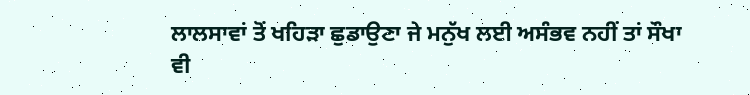ਲਾਲਸਾਵਾਂ ਤੋਂ ਖਹਿੜਾ ਛੁਡਾਉਣਾ ਜੇ ਮਨੁੱਖ ਲਈ ਅਸੰਭਵ ਨਹੀਂ ਤਾਂ ਸੌਖਾ ਵੀ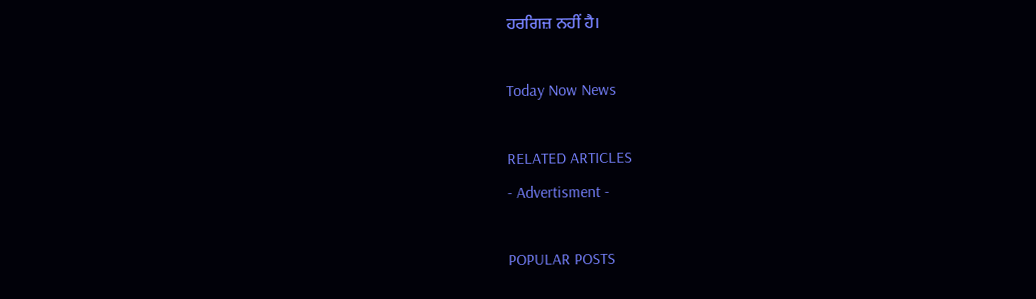ਹਰਗਿਜ਼ ਨਹੀਂ ਹੈ।

Today Now News

RELATED ARTICLES
- Advertisment -

POPULAR POSTS